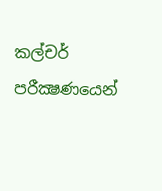කල්චර් පරීක්‍ෂණයෙන්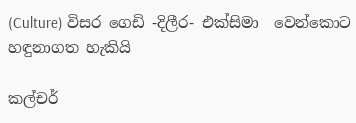(Culture) විසර ගෙඩි -දිලීර- එක්සිමා  වෙන්කොට හඳුනාගත හැකියි

කල්චර්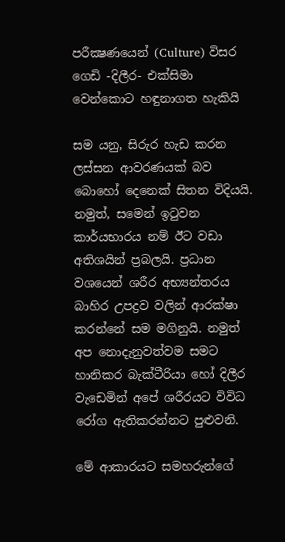පරීක්‍ෂණයෙන් (Culture) විසර ගෙඩි -දිලීර- එක්සිමා  වෙන්කොට හඳුනාගත හැකියි

සම යනු, සිරුර හැඩ කරන ලස්සන ආවරණයක් බව බොහෝ දෙනෙක් සිතන විදියයි. නමුත්, සමෙන් ඉටුවන කාර්යභාරය නම් ඊට වඩා අතිශයින් ප්‍රබලයි. ප්‍රධාන වශයෙන් ශරීර අභ්‍යන්තරය බාහිර උපද්‍රව වලින් ආරක්ෂා කරන්නේ සම මගිනුයි. නමුත් අප නොදැනුවත්වම සමට හානිකර බැක්ටීරියා හෝ දිලීර වැඩෙමින් අපේ ශරීරයට විවිධ රෝග ඇතිකරන්නට පුළුවනි.

මේ ආකාරයට සමහරුන්ගේ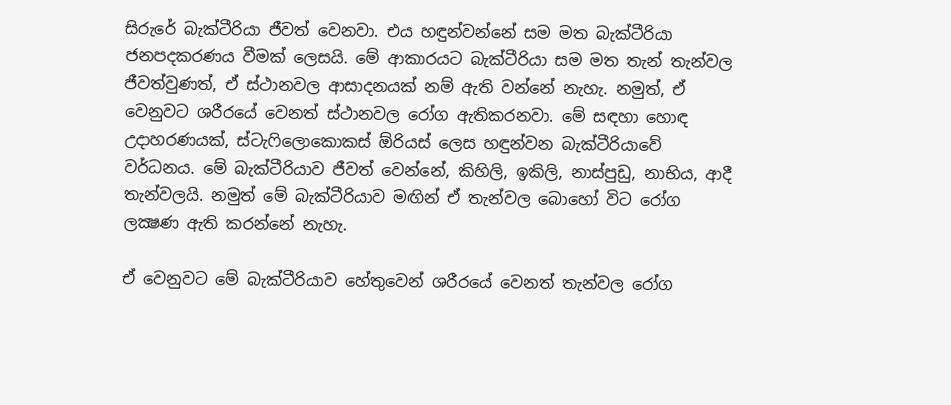සිරුරේ බැක්ටීරියා ජීවත් වෙනවා. එය හඳුන්වන්නේ සම මත බැක්ටීරියා ජනපදකරණය වීමක් ලෙසයි. මේ ආකාරයට බැක්ටීරියා සම මත තැන් තැන්වල ජීවත්වුණත්, ඒ ස්ථානවල ආසාදනයක් නම් ඇති වන්නේ නැහැ. නමුත්, ඒ වෙනුවට ශරීරයේ වෙනත් ස්ථානවල රෝග ඇතිකරනවා. මේ සඳහා හොඳ උදාහරණයක්, ස්ටැෆිලොකොකස් ඕරියස් ලෙස හඳුන්වන බැක්ටීරියාවේ වර්ධනය. මේ බැක්ටීරියාව ජීවත් වෙන්නේ, කිහිලි, ඉකිලි, නාස්පුඩු, නාභිය, ආදී තැන්වලයි. නමුත් මේ බැක්ටීරියාව මඟින් ඒ තැන්වල බොහෝ විට රෝග ලක්‍ෂණ ඇති කරන්නේ නැහැ.

ඒ වෙනුවට මේ බැක්ටීරියාව හේතුවෙන් ශරීරයේ වෙනත් තැන්වල රෝග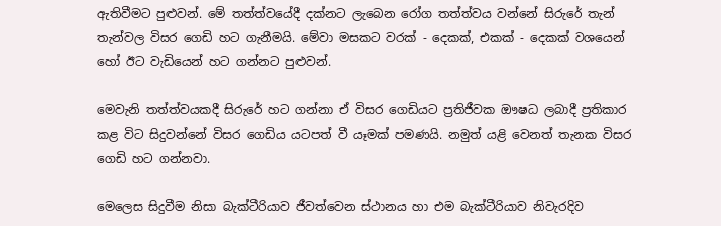ඇතිවීමට පුළුවන්. මේ තත්ත්වයේදී දක්නට ලැබෙන රෝග තත්ත්වය වන්නේ සිරුරේ තැන් තැන්වල විසර ගෙඩි හට ගැනීමයි. මේවා මසකට වරක් - දෙකක්, එකක් - දෙකක් වශයෙන් හෝ ඊට වැඩියෙන් හට ගන්නට පුළුවන්.

මෙවැනි තත්ත්වයකදී සිරුරේ හට ගන්නා ඒ විසර ගෙඩියට ප්‍රතිජීවක ඖෂධ ලබාදී ප්‍රතිකාර කළ විට සිදුවන්නේ විසර ගෙඩිය යටපත් වී යෑමක් පමණයි. නමුත් යළි වෙනත් තැනක විසර ගෙඩි හට ගන්නවා.

මෙලෙස සිදුවීම නිසා බැක්ටීරියාව ජීවත්වෙන ස්ථානය හා එම බැක්ටීරියාව නිවැරදිව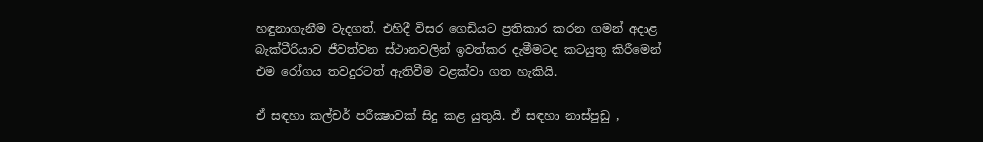හඳුනාගැනීම වැදගත්. එහිදී විසර ගෙඩියට ප්‍රතිකාර කරන ගමන් අදාළ බැක්ටීරියාව ජීවත්වන ස්ථානවලින් ඉවත්කර දැමීමටද කටයුතු කිරීමෙන් එම රෝගය තවදුරටත් ඇතිවීම වළක්වා ගත හැකියි.

ඒ සඳහා කල්චර් පරීක්‍ෂාවක් සිදු කළ යුතුයි. ඒ සඳහා නාස්පුඩු ,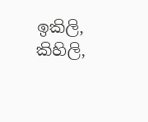ඉකිලි, කිහිලි,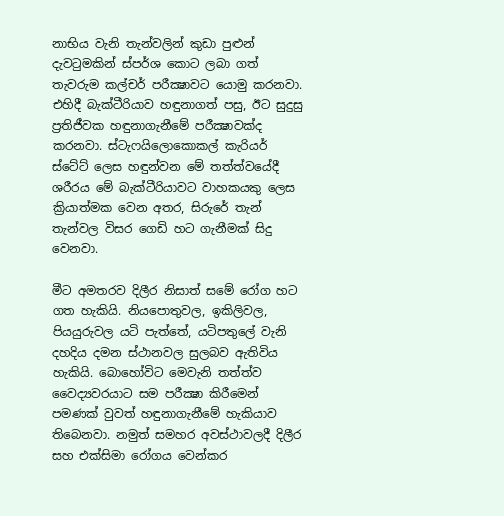නාභිය වැනි තැන්වලින් කුඩා පුළුන් දැවටුමකින් ස්පර්ශ කොට ලබා ගත් තැවරුම කල්චර් පරීක්‍ෂාවට යොමු කරනවා. එහිදී බැක්ටීරියාව හඳුනාගත් පසු, ඊට සුදුසු ප්‍රතිජීවක හඳුනාගැනීමේ පරීක්‍ෂාවක්ද කරනවා. ස්ටැෆයිලොකොකල් කැරියර් ස්ටේට් ලෙස හඳුන්වන මේ තත්ත්වයේදී ශරීරය මේ බැක්ටීරියාවට වාහකයකු ලෙස ක්‍රියාත්මක වෙන අතර, සිරුරේ තැන් තැන්වල විසර ගෙඩි හට ගැනීමක් සිදු වෙනවා.

මීට අමතරව දිලීර නිසාත් සමේ රෝග හට ගත හැකියි. නියපොතුවල, ඉකිලිවල, පියයුරුවල යටි පැත්තේ, යටිපතුලේ වැනි දහදිය දමන ස්ථානවල සුලබව ඇතිවිය හැකියි. බොහෝවිට මෙවැනි තත්ත්ව වෛද්‍යවරයාට සම පරීක්‍ෂා කිරීමෙන් පමණක් වුවත් හඳුනාගැනීමේ හැකියාව තිබෙනවා. නමුත් සමහර අවස්ථාවලදී දිලීර සහ එක්සිමා රෝගය වෙන්කර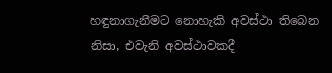හඳුනාගැනීමට නොහැකි අවස්ථා තිබෙන නිසා, එවැනි අවස්ථාවකදී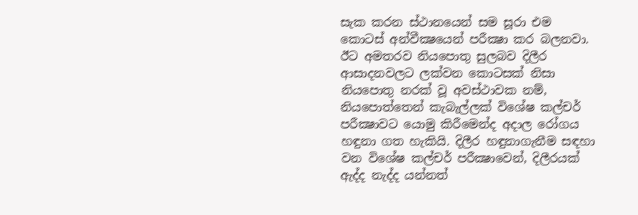සැක කරන ස්ථානයෙන් සම සූරා එම කොටස් අන්වීක්‍ෂයෙන් පරීක්‍ෂා කර බලනවා. ඊට අමතරව නියපොතු සුලබව දිලීර ආසාදනවලට ලක්වන කොටසක් නිසා නියපොතු නරක් වූ අවස්ථාවක නම්, නියපොත්තෙන් කැබැල්ලක් විශේෂ කල්චර් පරීක්‍ෂාවට යොමු කිරීමෙන්ද අදාල රෝගය හඳුනා ගත හැකියි. දිලීර හඳුනාගැනීම සඳහා වන විශේෂ කල්චර් පරීක්‍ෂාවෙන්, දිලීරයක් ඇද්ද නැද්ද යන්නත්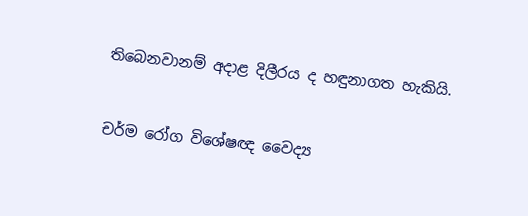තිබෙනවානම් අදාළ දිලීරය ද හඳුනාගත හැකියි.


චර්ම රෝග විශේෂඥ වෛද්‍ය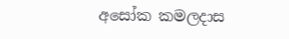අසෝක කමලදාස